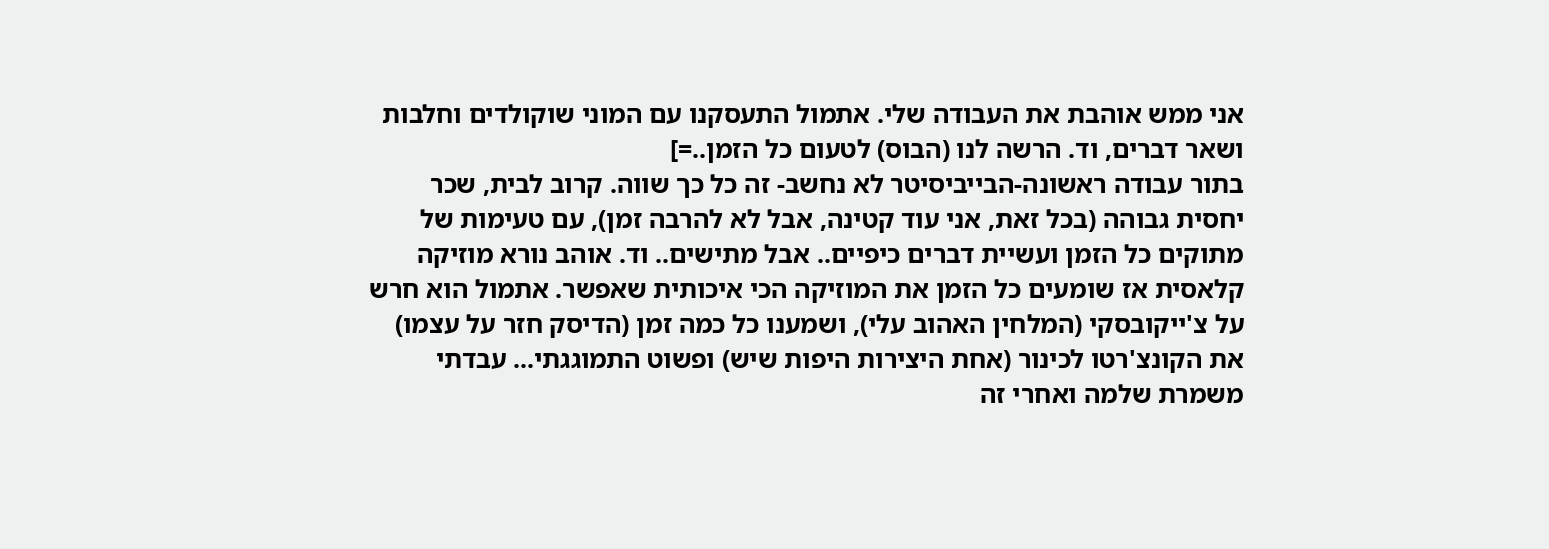אני ממש אוהבת את העבודה שלי. אתמול התעסקנו עם המוני שוקולדים וחלבות ושאר דברים, וד. הרשה לנו (הבוס) לטעום כל הזמן..=]
בתור עבודה ראשונה-הבייביסיטר לא נחשב- זה כל כך שווה. קרוב לבית, שכר יחסית גבוהה (בכל זאת, אני עוד קטינה, אבל לא להרבה זמן), עם טעימות של מתוקים כל הזמן ועשיית דברים כיפיים.. אבל מתישים.. וד. אוהב נורא מוזיקה קלאסית אז שומעים כל הזמן את המוזיקה הכי איכותית שאפשר. אתמול הוא חרש על צ'ייקובסקי (המלחין האהוב עלי), ושמענו כל כמה זמן (הדיסק חזר על עצמו) את הקונצ'רטו לכינור (אחת היצירות היפות שיש) ופשוט התמוגגתי... עבדתי משמרת שלמה ואחרי זה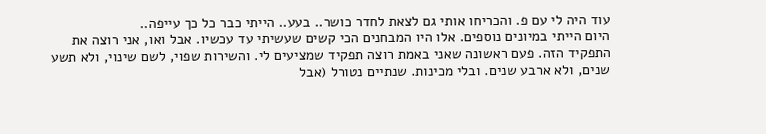עוד היה לי עם פ. והכריחו אותי גם לצאת לחדר כושר.. בעע.. הייתי כבר כל כך עייפה..
היום הייתי במיונים נוספים. אלו היו המבחנים הכי קשים שעשיתי עד עכשיו. אבל ואו, אני רוצה את התפקיד הזה. פעם ראשונה שאני באמת רוצה תפקיד שמציעים לי. והשירות שפוי, לשם שינוי, ולא תשע שנים, ולא ארבע שנים. ובלי מכינות. שנתיים נטורל (אבל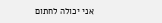אני יכולה לחתום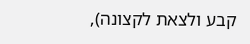קבע ולצאת לקצונה),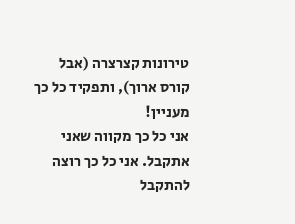טירונות קצרצרה (אבל קורס ארוך), ותפקיד כל כך מעניין!
אני כל כך מקווה שאני אתקבל. אני כל כך רוצה להתקבל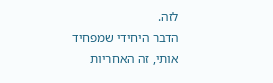לזה.
הדבר היחידי שמפחיד אותי, זה האחריות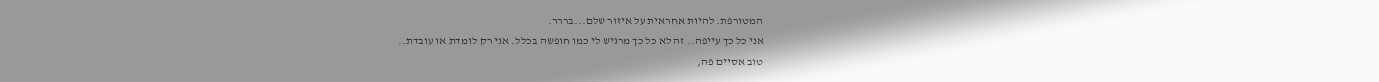המטורפת. להיות אחראית על איזור שלם...בררר.
אני כל כך עייפה.. זה לא כל כך מרגיש לי כמו חופשה בכלל. אני רק לומדת או עובדת..
טוב אסיים פה,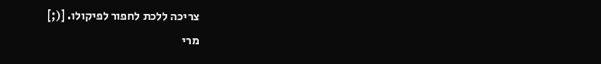צריכה ללכת לחפור לפיקולו. [(;]
מרי